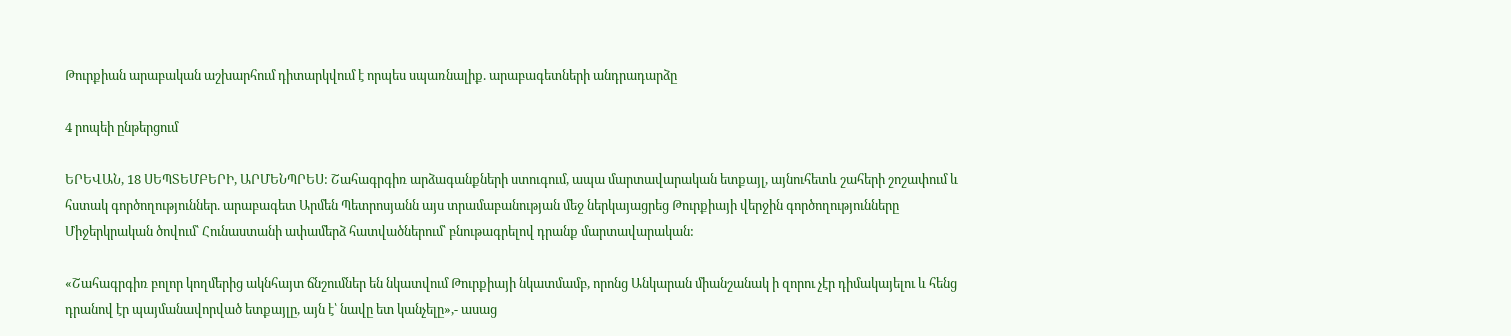Թուրքիան արաբական աշխարհում դիտարկվում է որպես սպառնալիք. արաբագետների անդրադարձը

4 րոպեի ընթերցում

ԵՐԵՎԱՆ, 18 ՍԵՊՏԵՄԲԵՐԻ, ԱՐՄԵՆՊՐԵՍ: Շահագրգիռ արձագանքների ստուգում, ապա մարտավարական ետքայլ, այնուհետև շահերի շոշափում և հստակ գործողություններ. արաբագետ Արմեն Պետրոսյանն այս տրամաբանության մեջ ներկայացրեց Թուրքիայի վերջին գործողությունները Միջերկրական ծովում՝ Հունաստանի ափամերձ հատվածներում՝ բնութագրելով դրանք մարտավարական:

«Շահագրգիռ բոլոր կողմերից ակնհայտ ճնշումներ են նկատվում Թուրքիայի նկատմամբ, որոնց Անկարան միանշանակ ի զորու չէր դիմակայելու և հենց դրանով էր պայմանավորված ետքայլը, այն է՝ նավը ետ կանչելը»,- ասաց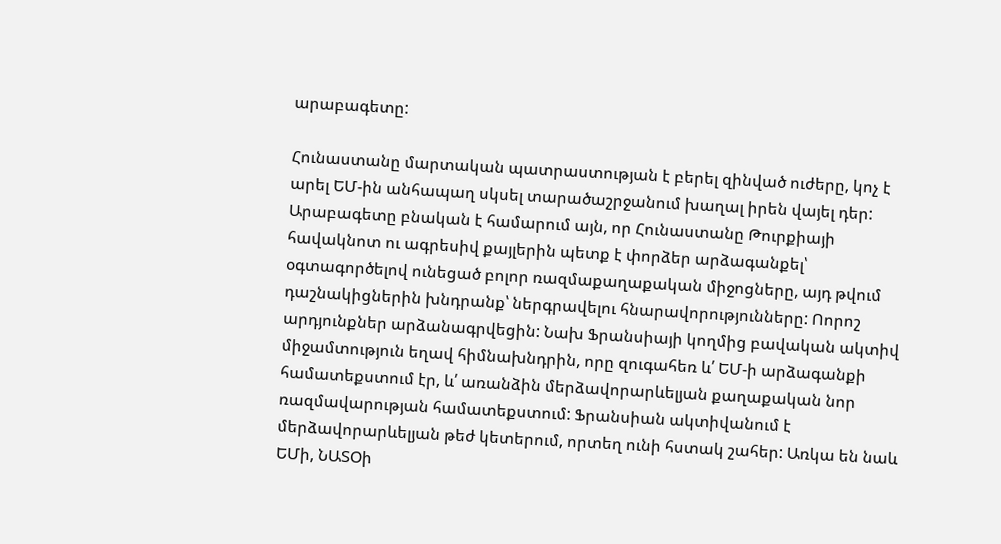արաբագետը:

Հունաստանը մարտական պատրաստության է բերել զինված ուժերը, կոչ է արել ԵՄ-ին անհապաղ սկսել տարածաշրջանում խաղալ իրեն վայել դեր: Արաբագետը բնական է համարում այն, որ Հունաստանը Թուրքիայի հավակնոտ ու ագրեսիվ քայլերին պետք է փորձեր արձագանքել՝ օգտագործելով ունեցած բոլոր ռազմաքաղաքական միջոցները, այդ թվում դաշնակիցներին խնդրանք՝ ներգրավելու հնարավորությունները: Ոորոշ արդյունքներ արձանագրվեցին: Նախ Ֆրանսիայի կողմից բավական ակտիվ միջամտություն եղավ հիմնախնդրին, որը զուգահեռ և՛ ԵՄ-ի արձագանքի համատեքստում էր, և՛ առանձին մերձավորարևելյան քաղաքական նոր ռազմավարության համատեքստում: Ֆրանսիան ակտիվանում է մերձավորարևելյան թեժ կետերում, որտեղ ունի հստակ շահեր: Առկա են նաև ԵՄի, ՆԱՏՕի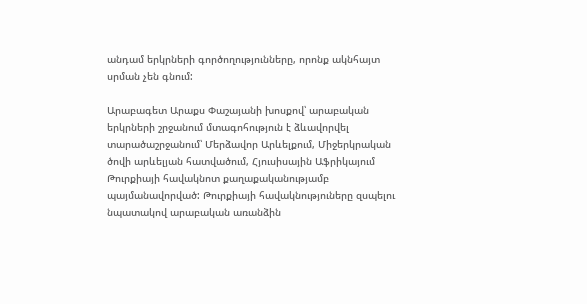անդամ երկրների գործողությունները, որոնք ակնհայտ սրման չեն գնում:

Արաբագետ Արաքս Փաշայանի խոսքով՝ արաբական երկրների շրջանում մտագոհություն է ձևավորվել տարածաշրջանում՝ Մերձավոր Արևելքում, Միջերկրական ծովի արևելյան հատվածում, Հյուսիսային Աֆրիկայում Թուրքիայի հավակնոտ քաղաքականությամբ պայմանավորված: Թուրքիայի հավակնություները զսպելու նպատակով արաբական առանձին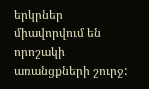երկրներ միավորվում են որոշակի առանցքների շուրջ: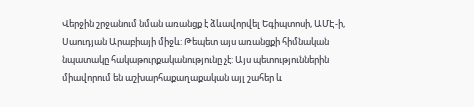Վերջին շրջանում նման առանցք է ձևավորվել Եգիպտոսի, ԱՄԷ-ի, Սաուդյան Արաբիայի միջև: Թեպետ այս առանցքի հիմնական նպատակը հակաթուրքականությունը չէ: Այս պետություններին միավորում են աշխարհաքաղաքական այլ շահեր և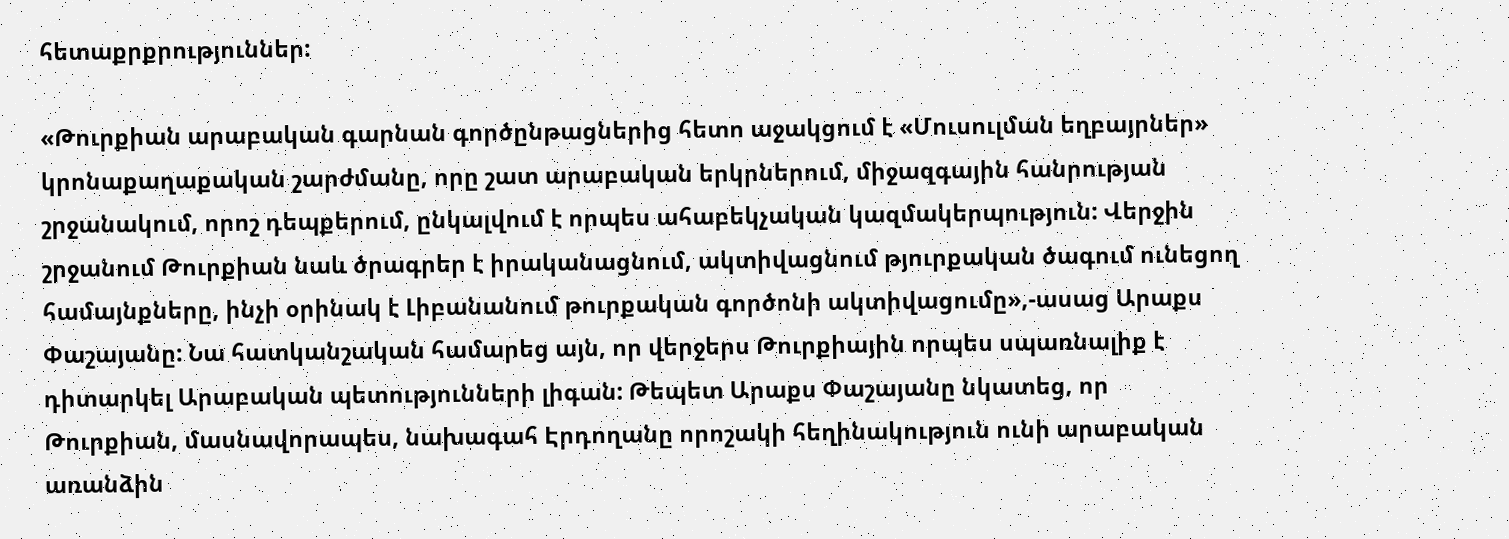հետաքրքրություններ:

«Թուրքիան արաբական գարնան գործընթացներից հետո աջակցում է «Մուսուլման եղբայրներ» կրոնաքաղաքական շարժմանը, որը շատ արաբական երկրներում, միջազգային հանրության շրջանակում, որոշ դեպքերում, ընկալվում է որպես ահաբեկչական կազմակերպություն: Վերջին շրջանում Թուրքիան նաև ծրագրեր է իրականացնում, ակտիվացնում թյուրքական ծագում ունեցող համայնքները, ինչի օրինակ է Լիբանանում թուրքական գործոնի ակտիվացումը»,-ասաց Արաքս Փաշայանը: Նա հատկանշական համարեց այն, որ վերջերս Թուրքիային որպես սպառնալիք է դիտարկել Արաբական պետությունների լիգան: Թեպետ Արաքս Փաշայանը նկատեց, որ Թուրքիան, մասնավորապես, նախագահ Էրդողանը որոշակի հեղինակություն ունի արաբական առանձին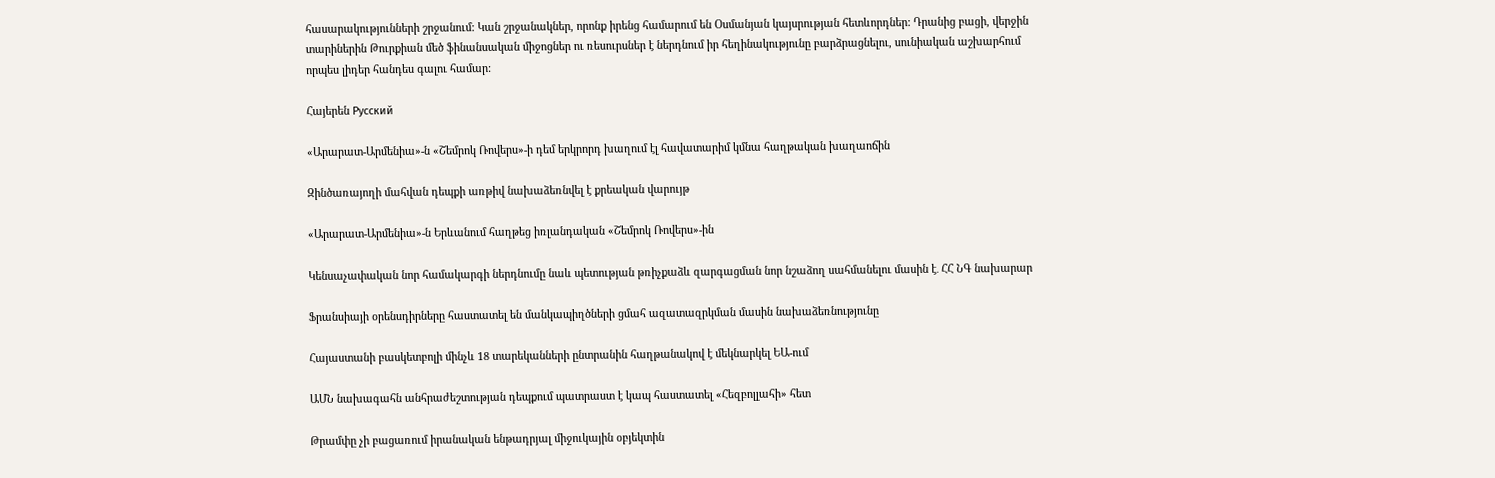հասարակությունների շրջանում: Կան շրջանակներ, որոնք իրենց համարում են Օսմանյան կայսրության հետևորդներ: Դրանից բացի, վերջին տարիներին Թուրքիան մեծ ֆինանսական միջոցներ ու ռեսուրսներ է ներդնում իր հեղինակությունը բարձրացնելու, սունիական աշխարհում որպես լիդեր հանդես գալու համար:

Հայերեն Русский

«Արարատ-Արմենիա»-ն «Շեմրոկ Ռովերս»-ի դեմ երկրորդ խաղում էլ հավատարիմ կմնա հաղթական խաղաոճին

Զինծառայողի մահվան դեպքի առթիվ նախաձեռնվել է քրեական վարույթ

«Արարատ-Արմենիա»-ն Երևանում հաղթեց իռլանդական «Շեմրոկ Ռովերս»-ին

Կենսաչափական նոր համակարգի ներդնումը նաև պետության թռիչքաձև զարգացման նոր նշաձող սահմանելու մասին է․ ՀՀ ՆԳ նախարար

Ֆրանսիայի օրենսդիրները հաստատել են մանկապիղծների ցմահ ազատազրկման մասին նախաձեռնությունը

Հայաստանի բասկետբոլի մինչև 18 տարեկանների ընտրանին հաղթանակով է մեկնարկել ԵԱ-ում

ԱՄՆ նախագահն անհրաժեշտության դեպքում պատրաստ է կապ հաստատել «Հեզբոլլահի» հետ

Թրամփը չի բացառում իրանական ենթադրյալ միջուկային օբյեկտին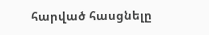հարված հասցնելը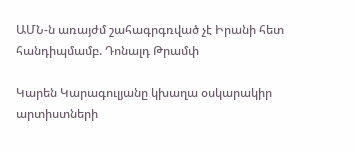ԱՄՆ-ն առայժմ շահագրգռված չէ Իրանի հետ հանդիպմամբ. Դոնալդ Թրամփ

Կարեն Կարագուլյանը կխաղա օսկարակիր արտիստների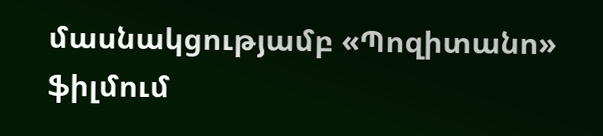մասնակցությամբ «Պոզիտանո» ֆիլմում